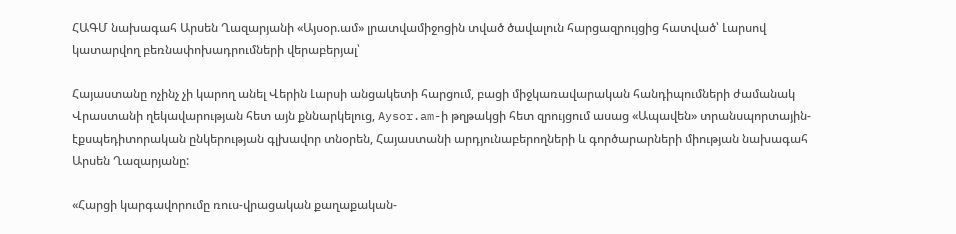ՀԱԳՄ նախագահ Արսեն Ղազարյանի «Այսօր.ամ» լրատվամիջոցին տված ծավալուն հարցազրույցից հատված՝ Լարսով կատարվող բեռնափոխադրումների վերաբերյալ՝

Հայաստանը ոչինչ չի կարող անել Վերին Լարսի անցակետի հարցում, բացի միջկառավարական հանդիպումների ժամանակ Վրաստանի ղեկավարության հետ այն քննարկելուց, Aysor.am-ի թղթակցի հետ զրույցում ասաց «Ապավեն» տրանսպորտային-էքսպեդիտորական ընկերության գլխավոր տնօրեն, Հայաստանի արդյունաբերողների և գործարարների միության նախագահ Արսեն Ղազարյանը:

«Հարցի կարգավորումը ռուս-վրացական քաղաքական-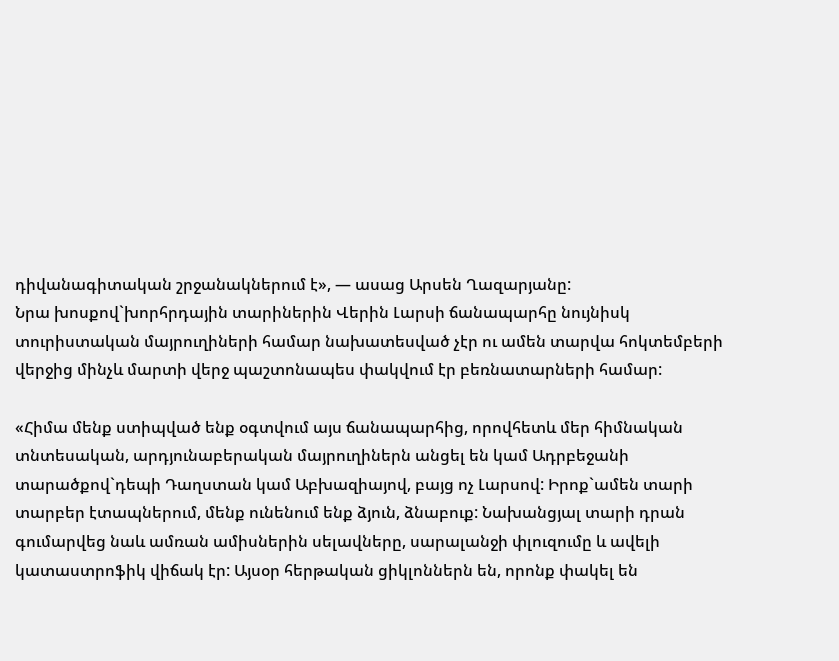դիվանագիտական շրջանակներում է», — ասաց Արսեն Ղազարյանը:
Նրա խոսքով`խորհրդային տարիներին Վերին Լարսի ճանապարհը նույնիսկ տուրիստական մայրուղիների համար նախատեսված չէր ու ամեն տարվա հոկտեմբերի վերջից մինչև մարտի վերջ պաշտոնապես փակվում էր բեռնատարների համար:

«Հիմա մենք ստիպված ենք օգտվում այս ճանապարհից, որովհետև մեր հիմնական տնտեսական, արդյունաբերական մայրուղիներն անցել են կամ Ադրբեջանի տարածքով`դեպի Դաղստան կամ Աբխազիայով, բայց ոչ Լարսով: Իրոք`ամեն տարի տարբեր էտապներում, մենք ունենում ենք ձյուն, ձնաբուք: Նախանցյալ տարի դրան գումարվեց նաև ամռան ամիսներին սելավները, սարալանջի փլուզումը և ավելի կատաստրոֆիկ վիճակ էր: Այսօր հերթական ցիկլոններն են, որոնք փակել են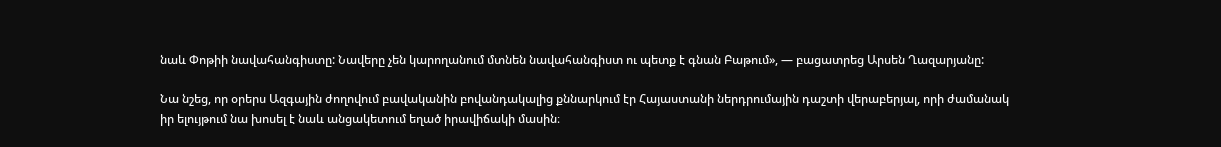նաև Փոթիի նավահանգիստը: Նավերը չեն կարողանում մտնեն նավահանգիստ ու պետք է գնան Բաթում», — բացատրեց Արսեն Ղազարյանը:

Նա նշեց, որ օրերս Ազգային ժողովում բավականին բովանդակալից քննարկում էր Հայաստանի ներդրումային դաշտի վերաբերյալ, որի ժամանակ իր ելույթում նա խոսել է նաև անցակետում եղած իրավիճակի մասին։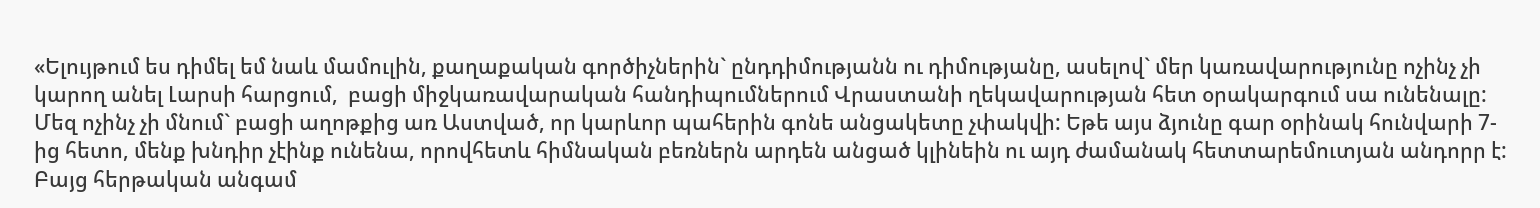«Ելույթում ես դիմել եմ նաև մամուլին, քաղաքական գործիչներին` ընդդիմությանն ու դիմությանը, ասելով` մեր կառավարությունը ոչինչ չի կարող անել Լարսի հարցում,  բացի միջկառավարական հանդիպումներում Վրաստանի ղեկավարության հետ օրակարգում սա ունենալը: Մեզ ոչինչ չի մնում` բացի աղոթքից առ Աստված, որ կարևոր պահերին գոնե անցակետը չփակվի: Եթե այս ձյունը գար օրինակ հունվարի 7-ից հետո, մենք խնդիր չէինք ունենա, որովհետև հիմնական բեռներն արդեն անցած կլինեին ու այդ ժամանակ հետտարեմուտյան անդորր է: Բայց հերթական անգամ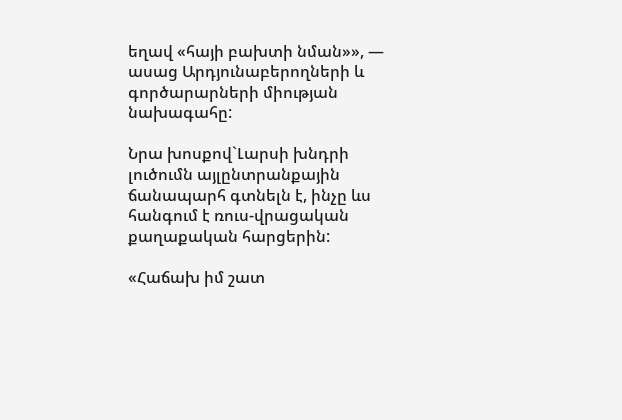եղավ «հայի բախտի նման»», — ասաց Արդյունաբերողների և գործարարների միության նախագահը:

Նրա խոսքով`Լարսի խնդրի լուծումն այլընտրանքային ճանապարհ գտնելն է, ինչը ևս հանգում է ռուս-վրացական քաղաքական հարցերին:

«Հաճախ իմ շատ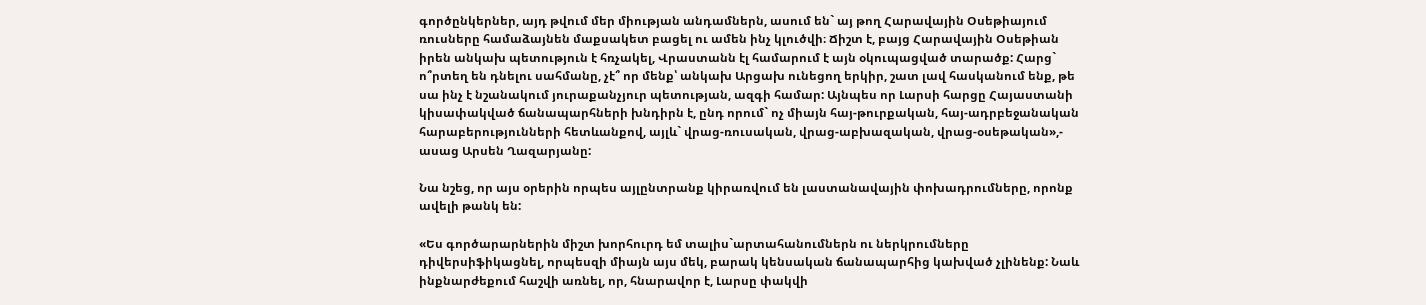գործընկերներ, այդ թվում մեր միության անդամներն, ասում են` այ թող Հարավային Օսեթիայում ռուսները համաձայնեն մաքսակետ բացել ու ամեն ինչ կլուծվի։ Ճիշտ է, բայց Հարավային Օսեթիան իրեն անկախ պետություն է հռչակել, Վրաստանն էլ համարում է այն օկուպացված տարածք: Հարց` ո՞րտեղ են դնելու սահմանը, չէ՞ որ մենք՝ անկախ Արցախ ունեցող երկիր, շատ լավ հասկանում ենք, թե սա ինչ է նշանակում յուրաքանչյուր պետության, ազգի համար: Այնպես որ Լարսի հարցը Հայաստանի կիսափակված ճանապարհների խնդիրն է, ընդ որում` ոչ միայն հայ-թուրքական, հայ-ադրբեջանական հարաբերությունների հետևանքով, այլև` վրաց-ռուսական, վրաց-աբխազական, վրաց-օսեթական»,- ասաց Արսեն Ղազարյանը:

Նա նշեց, որ այս օրերին որպես այլընտրանք կիրառվում են լաստանավային փոխադրումները, որոնք ավելի թանկ են:

«Ես գործարարներին միշտ խորհուրդ եմ տալիս`արտահանումներն ու ներկրումները դիվերսիֆիկացնել, որպեսզի միայն այս մեկ, բարակ կենսական ճանապարհից կախված չլինենք: Նաև ինքնարժեքում հաշվի առնել, որ, հնարավոր է, Լարսը փակվի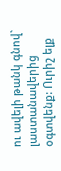ու ավելի թանկ գնով` լաստանավերից օգտվենք: Ուրիշ ելք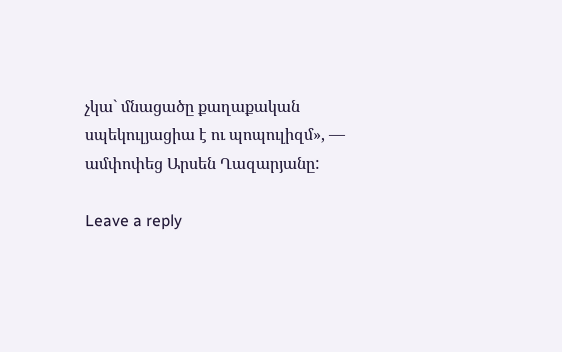չկա` մնացածը քաղաքական սպեկուլյացիա է ու պոպուլիզմ», — ամփոփեց Արսեն Ղազարյանը:

Leave a reply